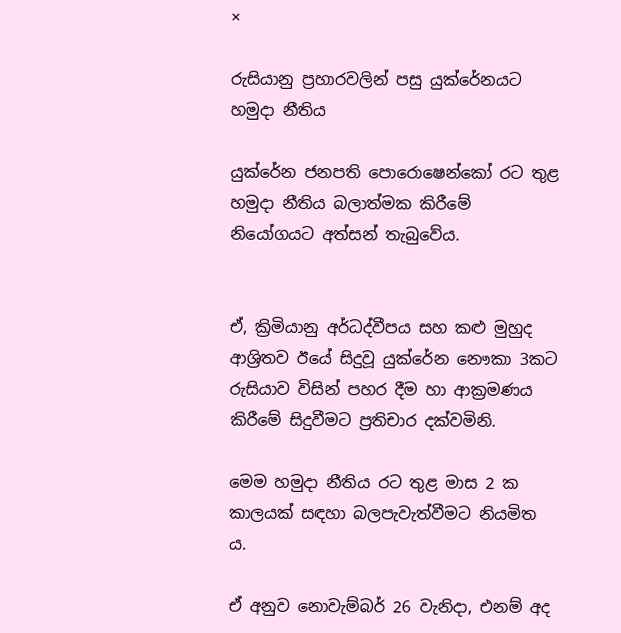×

රුසියානු ප්‍රහාරවලින් පසු යුක්රේනයට හමුදා නීතිය

යුක්රේන ජනපති පොරොෂෙන්කෝ රට තුළ හමුදා නීතිය බලාත්මක කිරීමේ නියෝගයට අත්සන් තැබුවේය.


ඒ, ක්‍රිමියානු අර්ධද්වීපය සහ කළු මුහුද ආශ්‍රිතව ඊයේ සිදුවූ යුක්රේන නෞකා 3කට රුසියාව විසින් පහර දීම හා ආක්‍රමණය කිරීමේ සිදුවීමට ප්‍රතිචාර දක්වමිනි.

මෙම හමුදා නීතිය රට තුළ මාස 2 ක කාලයක් සඳහා බලපැවැත්වීමට නියමිත ය.

ඒ අනුව නොවැම්බර් 26 වැනිදා, එනම් අද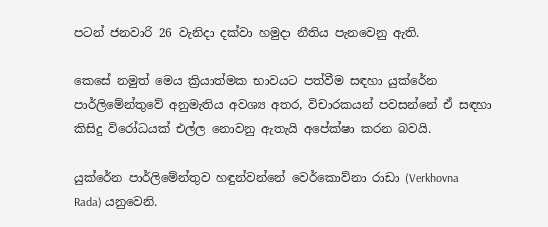පටන් ජනවාරි 26 වැනිදා දක්වා හමුදා නීතිය පැනවෙනු ඇති.

කෙසේ නමුත් මෙය ක්‍රියාත්මක භාවයට පත්වීම සඳහා යුක්රේන පාර්ලිමේන්තුවේ අනුමැතිය අවශ්‍ය අතර, විචාරකයන් පවසන්නේ ඒ සඳහා කිසිදු විරෝධයක් එල්ල නොවනු ඇතැයි අපේක්ෂා කරන බවයි.

යුක්රේන පාර්ලිමේන්තුව හඳුන්වන්නේ වෙර්කොව්නා රාඩා (Verkhovna Rada) යනුවෙනි.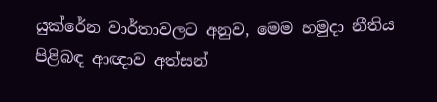යුක්රේන වාර්තාවලට අනුව, මෙම හමුදා නීතිය පිළිබඳ ආඥාව අත්සන්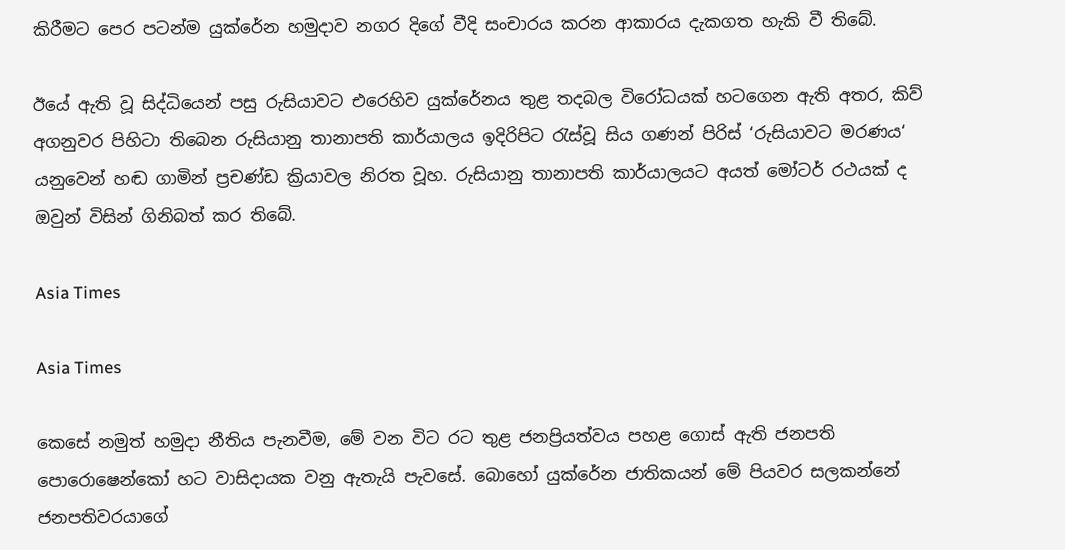කිරීමට පෙර පටන්ම යුක්රේන හමුදාව නගර දිගේ වීදි සංචාරය කරන ආකාරය දැකගත හැකි වී තිබේ.

ඊයේ ඇති වූ සිද්ධියෙන් පසු රුසියාවට එරෙහිව යුක්රේනය තුළ තදබල විරෝධයක් හටගෙන ඇති අතර, කිව් අගනුවර පිහිටා තිබෙන රුසියානු තානාපති කාර්යාලය ඉදිරිපිට රැස්වූ සිය ගණන් පිරිස් ‘රුසියාවට මරණය‘ යනුවෙන් හඬ ගාමින් ප්‍රචණ්ඩ ක්‍රියාවල නිරත වූහ. රුසියානු තානාපති කාර්යාලයට අයත් මෝටර් රථයක් ද ඔවුන් විසින් ගිනිබත් කර තිබේ.

Asia Times

Asia Times

කෙසේ නමුත් හමුදා නීතිය පැනවීම, මේ වන විට රට තුළ ජනප්‍රියත්වය පහළ ගොස් ඇති ජනපති පොරොෂෙන්කෝ හට වාසිදායක වනු ඇතැයි පැවසේ. බොහෝ යුක්රේන ජාතිකයන් මේ පියවර සලකන්නේ ජනපතිවරයාගේ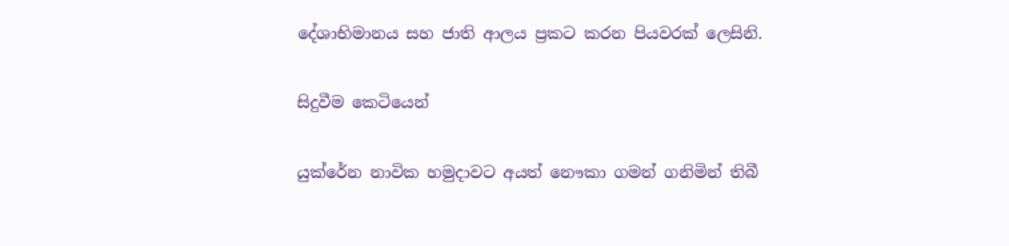දේශාභිමානය සහ ජාති ආලය ප්‍රකට කරන පියවරක් ලෙසිනි.

සිදුවීම කෙටියෙන්

යුක්රේන නාවික හමුදාවට අයත් නෞකා ගමන් ගනිමින් තිබී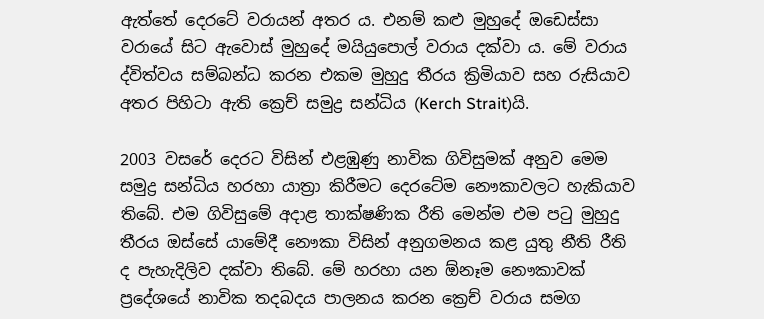ඇත්තේ දෙරටේ වරායන් අතර ය. එනම් කළු මුහුදේ ඔඩෙස්සා වරායේ සිට ඇවොස් මුහුදේ මයියුපොල් වරාය දක්වා ය. මේ වරාය ද්විත්වය සම්බන්ධ කරන එකම මුහුදු තීරය ක්‍රිමියාව සහ රුසියාව අතර පිහිටා ඇති ක්‍රෙච් සමුද්‍ර සන්ධිය (Kerch Strait)යි.

2003 වසරේ දෙරට විසින් එළඹුණු නාවික ගිවිසුමක් අනුව මෙම සමුද්‍ර සන්ධිය හරහා යාත්‍රා කිරීමට දෙරටේම නෞකාවලට හැකියාව තිබේ. එම ගිවිසුමේ අදාළ තාක්ෂණික රීති මෙන්ම එම පටු මුහුදු තීරය ඔස්සේ යාමේදී නෞකා විසින් අනුගමනය කළ යුතු නීති රීති ද පැහැදිලිව දක්වා තිබේ. මේ හරහා යන ඕනෑම නෞකාවක් ප්‍රදේශයේ නාවික තදබදය පාලනය කරන ක්‍රෙච් වරාය සමග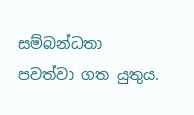සම්බන්ධතා පවත්වා ගත යුතුය.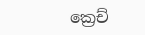ක්‍රෙච්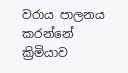වරාය පාලනය කරන්නේ ක්‍රිමියාව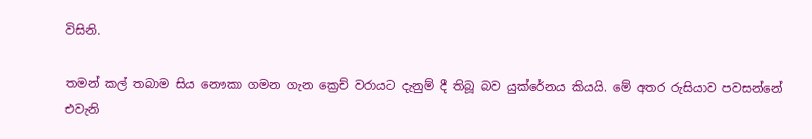විසිනි.

තමන් කල් තබාම සිය නෞකා ගමන ගැන ක්‍රෙච් වරායට දැනුම් දී තිබූ බව යුක්රේනය කියයි. මේ අතර රුසියාව පවසන්නේ එවැනි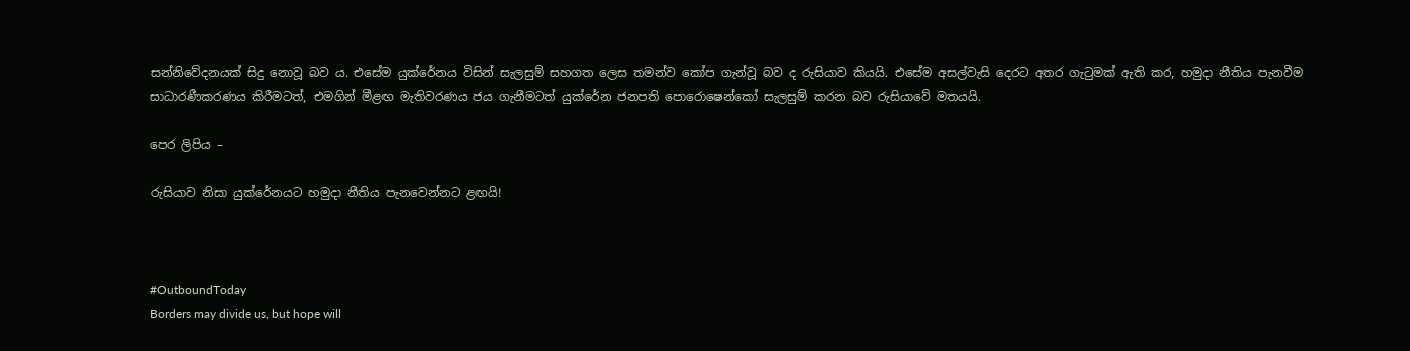සන්නිවේදනයක් සිදු නොවූ බව ය. එසේම යුක්රේනය විසින් සැලසුම් සහගත ලෙස තමන්ව කෝප ගැන්වූ බව ද රුසියාව කියයි. එසේම අසල්වැසි දෙරට අතර ගැටුමක් ඇති කර, හමුදා නීතිය පැනවීම සාධාරණීකරණය කිරීමටත්, එමගින් මීළඟ මැතිවරණය ජය ගැනීමටත් යුක්රේන ජනපති පොරොෂෙන්කෝ සැලසුම් කරන බව රුසියාවේ මතයයි.

පෙර ලිපිය –

රුසියාව නිසා යුක්රේනයට හමුදා නීතිය පැනවෙන්නට ළඟයි!



#OutboundToday
Borders may divide us, but hope will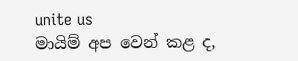unite us
මායිම් අප වෙන් කළ ද,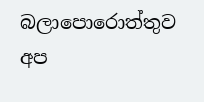බලාපොරොත්තුව අප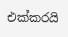එක්කරයි